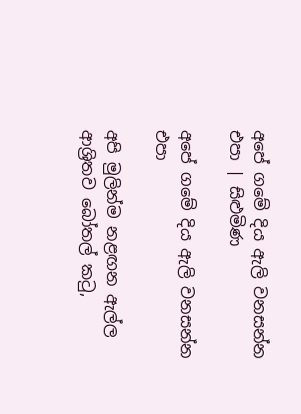අපේ ගමේ දිය ඇලි වනසන්න එපා | සිළුමිණ

අපේ ගමේ දිය ඇලි වනසන්න එපා

අපි මුලින්ම නළඟන ඇල්ල ආශ්‍රිතව බෝතල් කටු,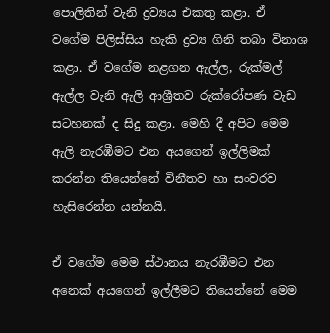පොලිතින් වැනි ද්‍රව්‍යය එකතු කළා. ඒ වගේම පිලිස්සිය හැකි ද්‍රව්‍ය ගිනි තබා විනාශ කළා. ඒ වගේම නළගන ඇල්ල, රුක්මල් ඇල්ල වැනි ඇලි ආශ්‍රීතව රුක්රෝපණ වැඩ සටහනක් ද සිදු කළා. මෙහි දී අපිට මෙම ඇලි නැරඹීමට එන අයගෙන් ඉල්ලිමක් කරන්න තියෙන්නේ විනීතව හා සංවරව හැසිරෙන්න යන්නයි.

ඒ වගේම මෙම ස්ථානය නැරඹීමට එන අනෙක් අයගෙන් ඉල්ලීමට තියෙන්නේ මෙම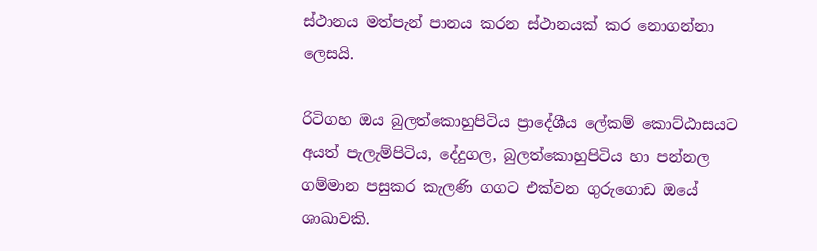ස්ථානය මත්පැන් පානය කරන ස්ථානයක් කර නොගන්නා ලෙසයි.

රිටිගහ ඔය බුලත්කොහුපිටිය ප්‍රාදේශීය ලේකම් කොට්ඨාසයට අයත් පැලැම්පිටිය, දේදුගල, බුලත්කොහුපිටිය හා පන්නල ගම්මාන පසුකර කැලණි ගගට එක්වන ගුරුගොඩ ඔයේ ශාඛාවකි.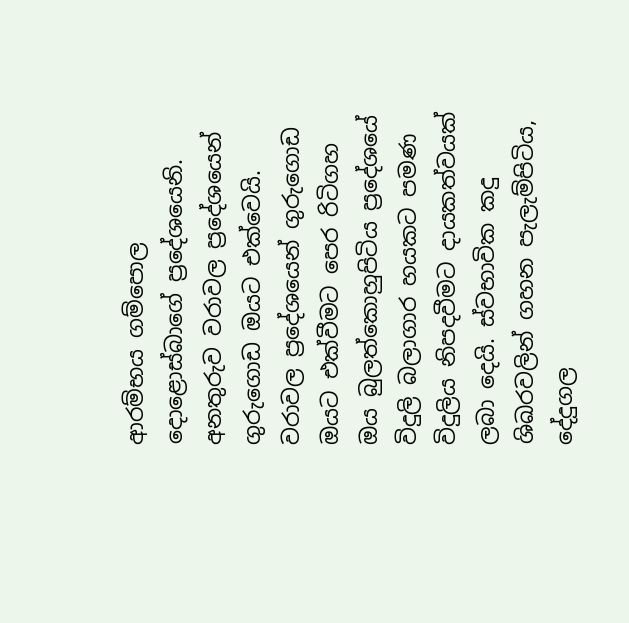ආරම්භය ගම්පොල දොළොස්බාගේ ප්‍රදේශයෙනි. අනතුරුව වරාවල ප්‍රදේශයෙන් ගුරුගොඩ ඔයට එක්වෙයි. වරාවල ප්‍රදේශයෙන් ගුරුගොඩ ඔයට එක්වීමට පෙර රිටිගහ ඔය බුලත්කොහුපිටිය ප්‍රදේශයේ විදුලි බලාගාර හයකට පමණ විදුලිය නිපදවීමට දායකත්වයක් ලබා දෙයි. ස්වභාවික කදු ශිඛරවලින් ගහන පැලැම්පිටිය, දේදුගල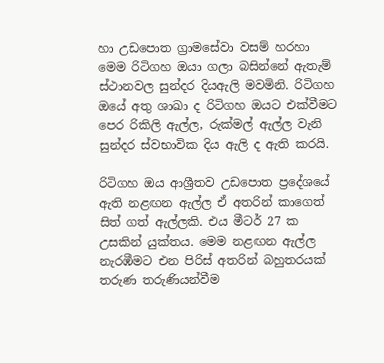හා උඩපොත ග්‍රාමසේවා වසම් හරහා මෙම රිටිගහ ඔයා ගලා බසින්නේ ඇතැම් ස්ථානවල සුන්දර දියඇලි මවමිනි. රිටිගහ ඔයේ අතු ශාඛා ද රිටිගහ ඔයට එක්වීමට පෙර රිකිලි ඇල්ල, රුක්මල් ඇල්ල වැනි සුන්දර ස්වභාවික දිය ඇලි ද ඇති කරයි.

රිටිගහ ඔය ආශ්‍රීතව උඩපොත ප්‍රදේශයේ ඇති නළඟන ඇල්ල ඒ අතරින් කාගෙත් සිත් ගත් ඇල්ලකි. එය මීටර් 27 ක උසකින් යුක්තය. මෙම නළඟන ඇල්ල නැරඹීමට එන පිරිස් අතරින් බහුතරයක් තරුණ තරුණියන්වීම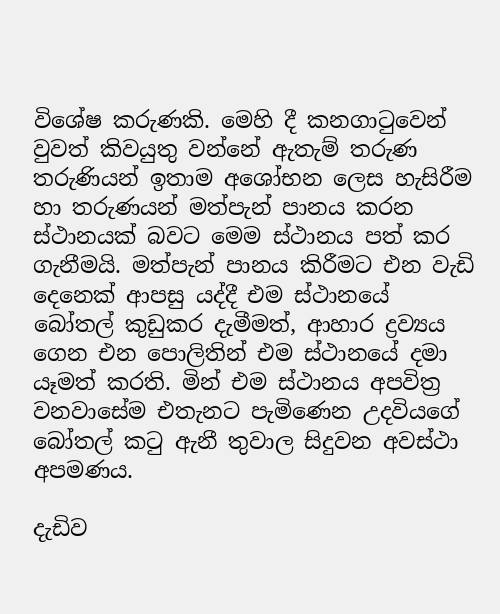විශේෂ කරුණකි. මෙහි දී කනගාටුවෙන් වුවත් කිවයුතු වන්නේ ඇතැම් තරුණ තරුණියන් ඉතාම අශෝභන ලෙස හැසිරීම හා තරුණයන් මත්පැන් පානය කරන ස්ථානයක් බවට මෙම ස්ථානය පත් කර ගැනීමයි. මත්පැන් පානය කිරීමට එන වැඩි දෙනෙක් ආපසු යද්දී එම ස්ථානයේ බෝතල් කුඩුකර දැමීමත්, ආහාර ද්‍රව්‍යය ගෙන එන පොලිතින් එම ස්ථානයේ දමා යෑමත් කරති. මින් එම ස්ථානය අපවිත්‍ර වනවාසේම එතැනට පැමිණෙන උදවියගේ බෝතල් කටු ඇනී තුවාල සිදුවන අවස්ථා අපමණය.

දැඩිව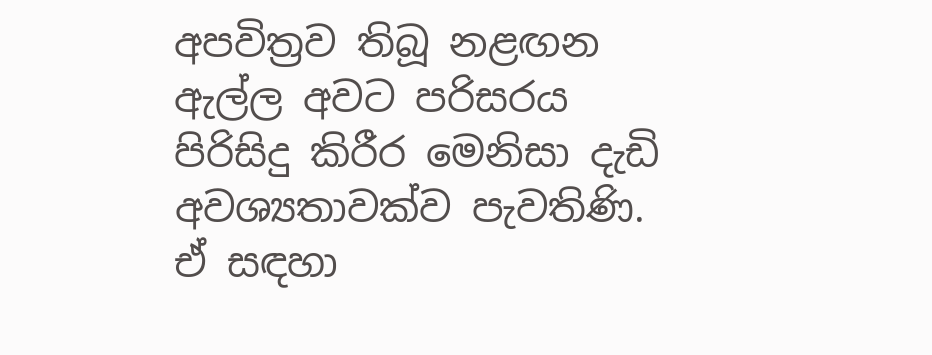අපවිත්‍රව තිබූ නළඟන ඇල්ල අවට පරිසරය පිරිසිදු කිරීර මෙනිසා දැඩි අවශ්‍යතාවක්ව පැවතිණි. ඒ සඳහා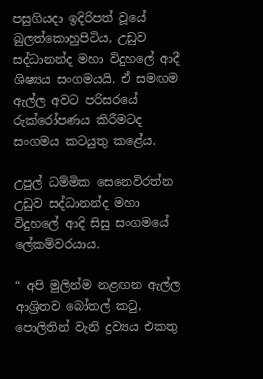පසුගියදා ඉදිරිපත් වූයේ බුලත්කොහුපිටිය, උඩුව සද්ධානන්ද මහා විදුහලේ ආදී ශිෂ්‍යය සංගමයයි. ඒ සමඟම ඇල්ල අවට පරිසරයේ රුක්රෝපණය කිරීමටද සංගමය කටයුතු කළේය.

උපුල් ධම්මික සෙනෙවිරත්න උඩුව සද්ධානන්ද මහා විදුහලේ ආදි සිසු සංගමයේ ලේකම්වරයාය.

“ අපි මුලින්ම නළඟන ඇල්ල ආශ්‍රිතව බෝතල් කටු, පොලිතින් වැනි ද්‍රව්‍යය එකතු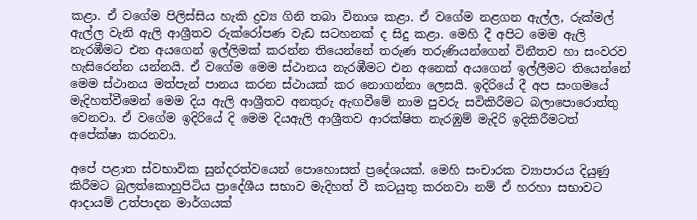කළා. ඒ වගේම පිලිස්සිය හැකි ද්‍රව්‍ය ගිනි තබා විනාශ කළා. ඒ වගේම නළගන ඇල්ල, රුක්මල් ඇල්ල වැනි ඇලි ආශ්‍රීතව රුක්රෝපණ වැඩ සටහනක් ද සිදු කළා. මෙහි දී අපිට මෙම ඇලි නැරඹීමට එන අයගෙන් ඉල්ලිමක් කරන්න තියෙන්නේ තරුණ තරුණියන්ගෙන් විනීතව හා සංවරව හැසිරෙන්න යන්නයි. ඒ වගේම මෙම ස්ථානය නැරඹීමට එන අනෙක් අයගෙන් ඉල්ලීමට තියෙන්නේ මෙම ස්ථානය මත්පැන් පානය කරන ස්ථායක් කර නොගන්නා ලෙසයි. ඉදිරියේ දී අප සංගමයේ මැදිහත්වීමෙන් මෙම දිය ඇලි ආශ්‍රීතව අනතුරු ඇඟවීමේ නාම පුවරු සවිකිරීමට බලාපොරොත්තු වෙනවා. ඒ වගේම ඉදිරියේ දි මෙම දියඇලි ආශ්‍රීතව ආරක්ෂිත නැරඹුම් මැදිරි ඉදිකිරීමටත් අපේක්ෂා කරනවා.

අපේ පළාත ස්වභාවික සුන්දරත්වයෙන් පොහොසත් ප්‍රදේශයක්. මෙහි සංචාරක ව්‍යාපාරය දියුණු කිරීමට බුලත්කොහුපිටිය ප්‍රාදේශීය සභාව මැදිහත් වී කටයුතු කරනවා නම් ඒ හරහා සභාවට ආදායම් උත්පාදන මාර්ගයක්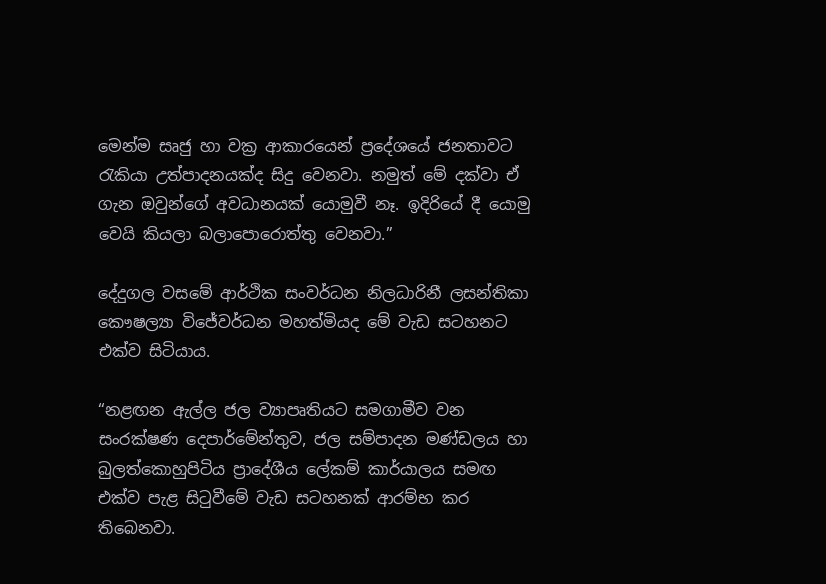මෙන්ම සෘජු හා වක්‍ර ආකාරයෙන් ප්‍රදේශයේ ජනතාවට රැකියා උත්පාදනයක්ද සිදු වෙනවා. නමුත් මේ දක්වා ඒ ගැන ඔවුන්ගේ අවධානයක් යොමුවී නෑ. ඉදිරියේ දී යොමු වෙයි කියලා බලාපොරොත්තු වෙනවා.”

දේදුගල වසමේ ආර්ථික සංවර්ධන නිලධාරිනී ලසන්තිකා කෞෂල්‍යා විජේවර්ධන මහත්මියද මේ වැඩ සටහනට එක්ව සිටියාය.

“නළඟන ඇල්ල ජල ව්‍යාපෘතියට සමගාමීව වන සංරක්ෂණ දෙපාර්මේන්තුව, ජල සම්පාදන මණ්ඩලය හා බුලත්කොහුපිටිය ප්‍රාදේශීය ලේකම් කාර්යාලය සමඟ එක්ව පැළ සිටුවීමේ වැඩ සටහනක් ආරම්භ කර තිබෙනවා.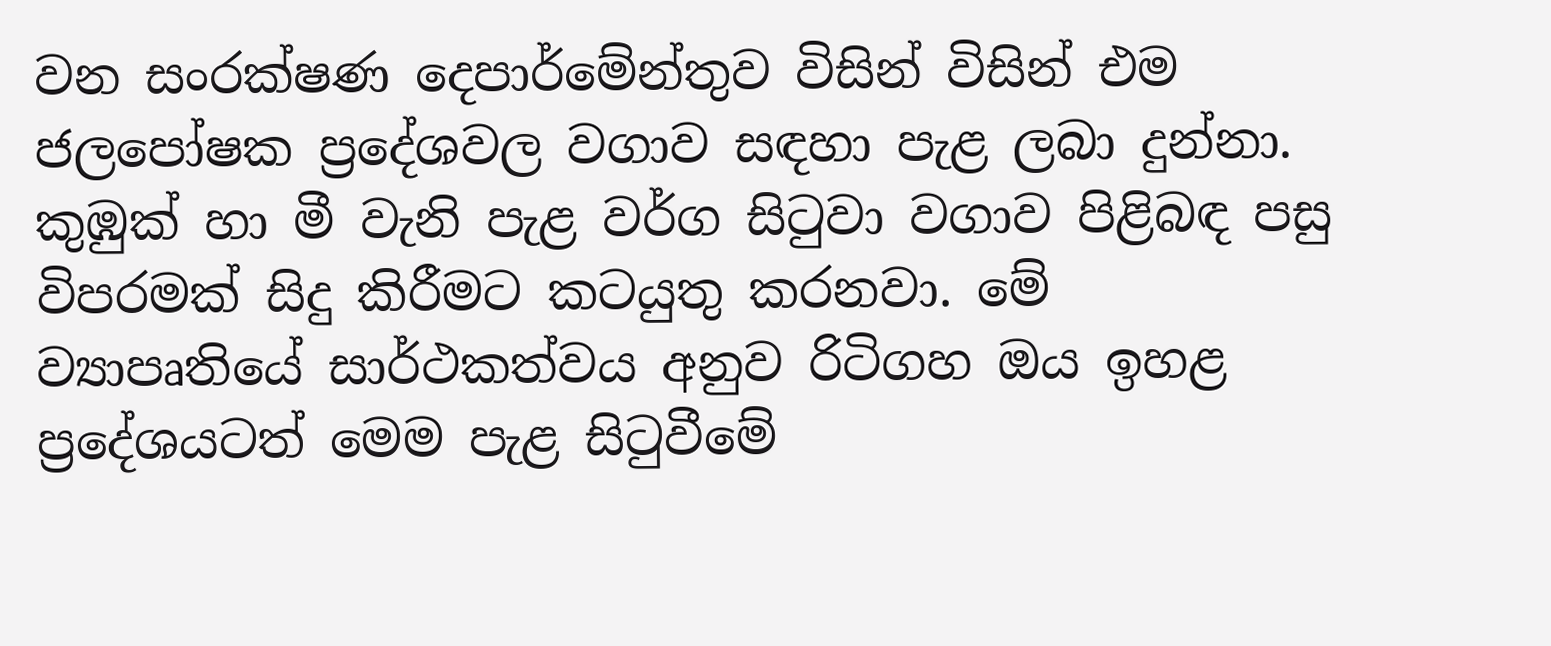වන සංරක්ෂණ දෙපාර්මේන්තුව විසින් විසින් එම ජලපෝෂක ප්‍රදේශවල වගාව සඳහා පැළ ලබා දුන්නා. කුඹුක් හා මී වැනි පැළ වර්ග සිටුවා වගාව පිළිබඳ පසු විපරමක් සිදු කිරීමට කටයුතු කරනවා. මේ ව්‍යාපෘතියේ සාර්ථකත්වය අනුව රිටිගහ ඔය ඉහළ ප්‍රදේශයටත් මෙම පැළ සිටුවීමේ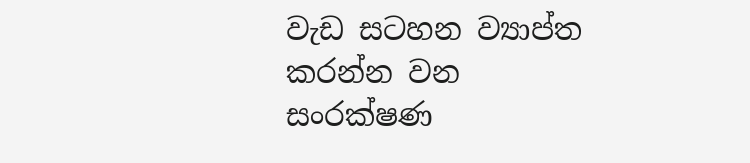වැඩ සටහන ව්‍යාප්ත කරන්න වන සංරක්ෂණ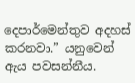දෙපාර්මෙන්තුව අදහස් කරනවා.” යනුවෙන් ඇය පවසන්නීය.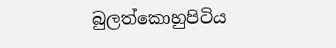බුලත්කොහුපිටිය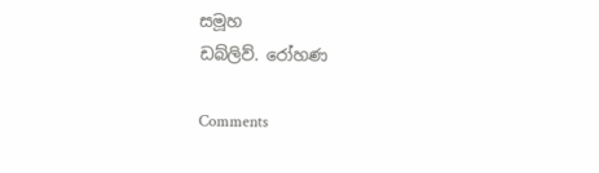සමූහ
ඩබ්ලිව්. රෝහණ

Comments